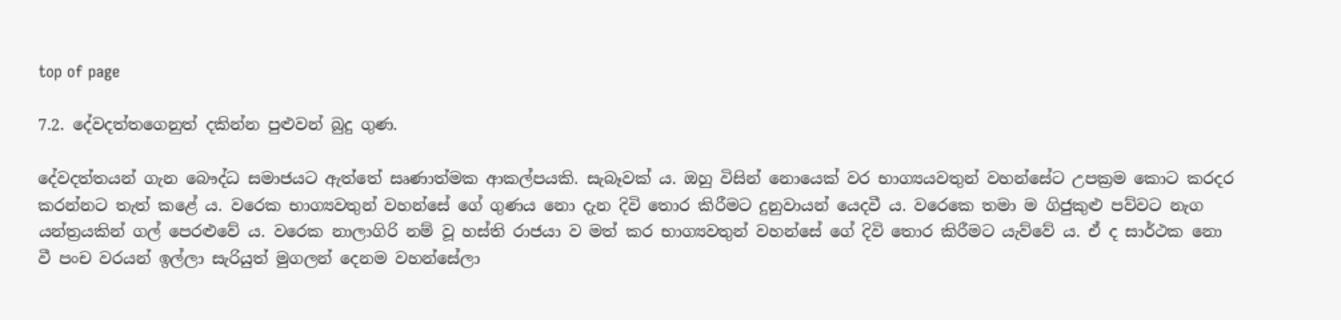top of page

7.2. දේවදත්තගෙනුත් දකින්න පුළුවන් බුදු ගුණ.

දේවදත්තයන් ගැන බෞද්ධ සමාජයට ඇත්තේ සෘණාත්මක ආකල්පයකි. සැබෑවක් ය. ඔහු විසින් නොයෙක් වර භාග්‍යයවතුන් වහන්සේට උපක්‍රම කොට කරදර කරන්නට තැත් කළේ ය. වරෙක භාග්‍යවතුන් වහන්සේ ගේ ගුණය නො දැන දිවි තොර කිරීමට දුනුවායන් යෙදවී ය. වරෙකෙ තමා ම ගිජුකුළු පව්වට නැග යන්ත්‍රයකින් ගල් පෙරළුවේ ය. වරෙක නාලාගිරි නම් වූ හස්ති රාජයා ව මත් කර භාග්‍යවතුන් වහන්සේ ගේ දිවි තොර කිරීමට යැව්වේ ය. ඒ ද සාර්ථක නො වී පංච වරයන් ඉල්ලා සැරියුත් මුගලන් දෙනම වහන්සේලා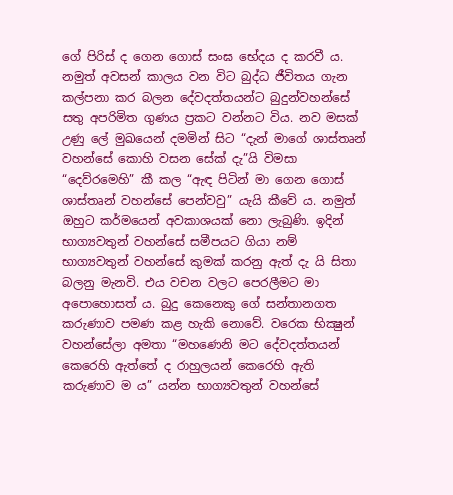ගේ පිරිස් ද ගෙන ගොස් සංඝ භේදය ද කරවී ය. නමුත් අවසන් කාලය වන විට බුද්ධ ජීවිතය ගැන කල්පනා කර බලන දේවදත්තයන්ට බුදුන්වහන්සේ සතු අපරිමිත ගුණය ප්‍රකට වන්නට විය. නව මසක් උණු ලේ මුඛයෙන් දමමින් සිට “දැන් මාගේ ශාස්තෘන් වහන්සේ කොහි වසන සේක් දැ”යි විමසා “දෙව්රමෙහි” කී කල “ඇඳ පිටින් මා ගෙන ගොස් ශාස්තෘන් වහන්සේ පෙන්වවු” යැයි කීවේ ය. නමුත් ඔහුට කර්මයෙන් අවකාශයක් නො ලැබුණි. ඉදින් භාග්‍යවතුන් වහන්සේ සමීපයට ගියා නම් භාග්‍යවතුන් වහන්සේ කුමක් කරනු ඇත් දැ යි සිතා බලනු මැනවි. එය වචන වලට පෙරලීමට මා අපොහොසත් ය. බුදු කෙනෙකු ගේ සන්තානගත කරුණාව පමණ කළ හැකි නොවේ. වරෙක භික්‍ෂුන් වහන්සේලා අමතා “මහණෙනි මට දේවදත්තයන් කෙරෙහි ඇත්තේ ද රාහුලයන් කෙරෙහි ඇති කරුණාව ම ය” යන්න භාග්‍යවතුන් වහන්සේ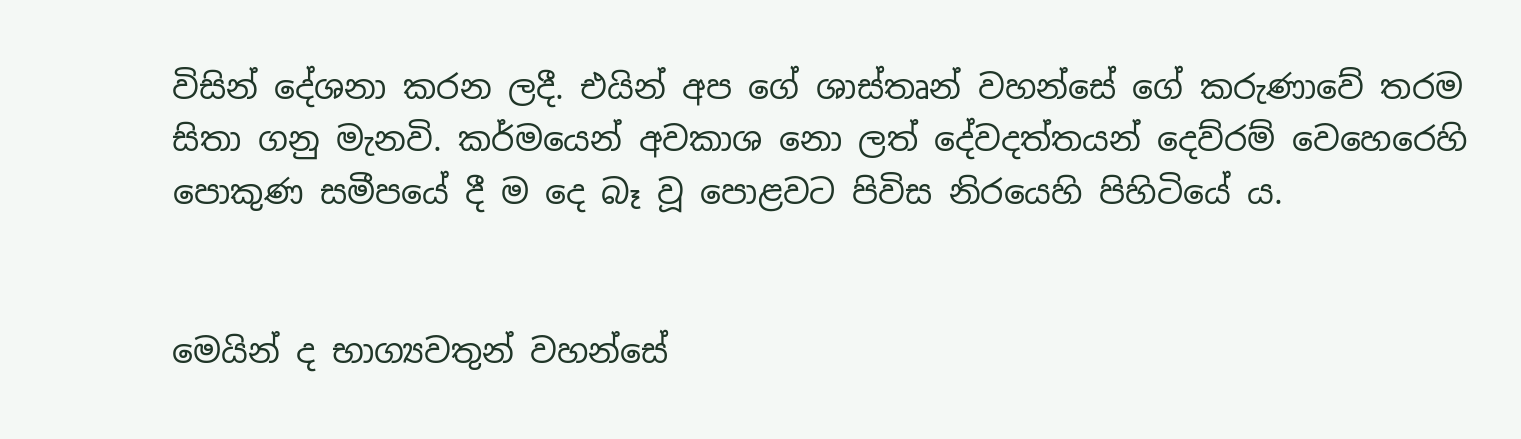විසින් දේශනා කරන ලදී. එයින් අප ගේ ශාස්තෘන් වහන්සේ ගේ කරුණාවේ තරම සිතා ගනු මැනවි. කර්මයෙන් අවකාශ නො ලත් දේවදත්තයන් දෙව්රම් වෙහෙරෙහි පොකුණ සමීපයේ දී ම දෙ බෑ වූ පොළවට පිවිස නිරයෙහි පිහිටියේ ය.


මෙයින් ද භාග්‍යවතුන් වහන්සේ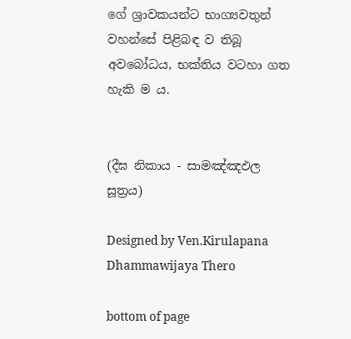ගේ ශ්‍රාවකයන්ට භාග්‍යවතුන් වහන්සේ පිළිබඳ ව තිබූ අවබෝධය, භක්තිය වටහා ගත හැකි ම ය.


(දීඝ නිකාය - සාමඤ්ඤඵල සූත්‍රය)

Designed by Ven.Kirulapana Dhammawijaya Thero

bottom of page